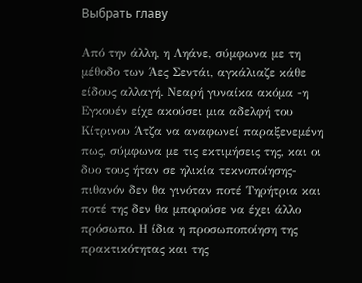Выбрать главу

Από την άλλη, η Ληάνε, σύμφωνα με τη μέθοδο των Άες Σεντάι, αγκάλιαζε κάθε είδους αλλαγή. Νεαρή γυναίκα ακόμα -η Εγκουέν είχε ακούσει μια αδελφή του Κίτρινου Άτζα να αναφωνεί παραξενεμένη πως, σύμφωνα με τις εκτιμήσεις της, και οι δυο τους ήταν σε ηλικία τεκνοποίησης- πιθανόν δεν θα γινόταν ποτέ Τηρήτρια και ποτέ της δεν θα μπορούσε να έχει άλλο πρόσωπο. Η ίδια η προσωποποίηση της πρακτικότητας και της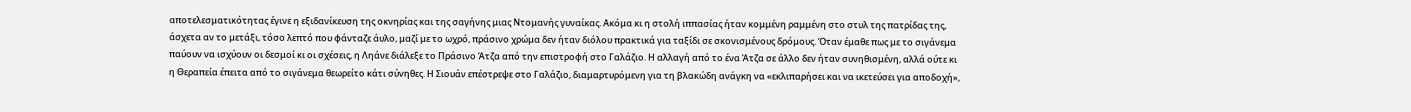αποτελεσματικότητας έγινε η εξιδανίκευση της οκνηρίας και της σαγήνης μιας Ντομανής γυναίκας. Ακόμα κι η στολή ιππασίας ήταν κομμένη ραμμένη στο στυλ της πατρίδας της, άσχετα αν το μετάξι, τόσο λεπτό που φάνταζε άυλο, μαζί με το ωχρό, πράσινο χρώμα δεν ήταν διόλου πρακτικά για ταξίδι σε σκονισμένους δρόμους. Όταν έμαθε πως με το σιγάνεμα παύουν να ισχύουν οι δεσμοί κι οι σχέσεις, η Ληάνε διάλεξε το Πράσινο Άτζα από την επιστροφή στο Γαλάζιο. Η αλλαγή από το ένα Άτζα σε άλλο δεν ήταν συνηθισμένη, αλλά ούτε κι η Θεραπεία έπειτα από το σιγάνεμα θεωρείτο κάτι σύνηθες. Η Σιουάν επέστρεψε στο Γαλάζιο, διαμαρτυρόμενη για τη βλακώδη ανάγκη να «εκλιπαρήσει και να ικετεύσει για αποδοχή»,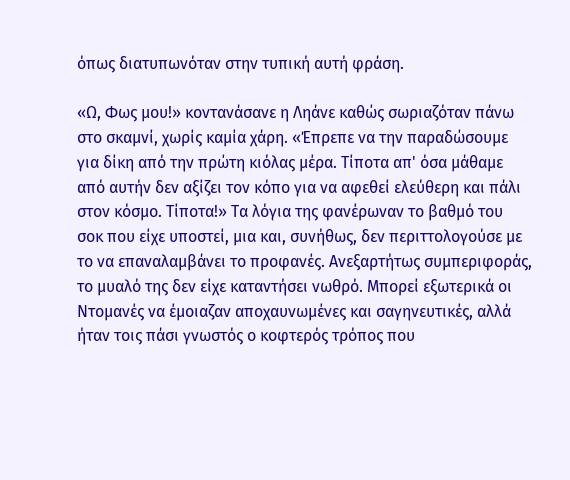όπως διατυπωνόταν στην τυπική αυτή φράση.

«Ω, Φως μου!» κοντανάσανε η Ληάνε καθώς σωριαζόταν πάνω στο σκαμνί, χωρίς καμία χάρη. «Έπρεπε να την παραδώσουμε για δίκη από την πρώτη κιόλας μέρα. Τίποτα απ' όσα μάθαμε από αυτήν δεν αξίζει τον κόπο για να αφεθεί ελεύθερη και πάλι στον κόσμο. Τίποτα!» Τα λόγια της φανέρωναν το βαθμό του σοκ που είχε υποστεί, μια και, συνήθως, δεν περιττολογούσε με το να επαναλαμβάνει το προφανές. Ανεξαρτήτως συμπεριφοράς, το μυαλό της δεν είχε καταντήσει νωθρό. Μπορεί εξωτερικά οι Ντομανές να έμοιαζαν αποχαυνωμένες και σαγηνευτικές, αλλά ήταν τοις πάσι γνωστός ο κοφτερός τρόπος που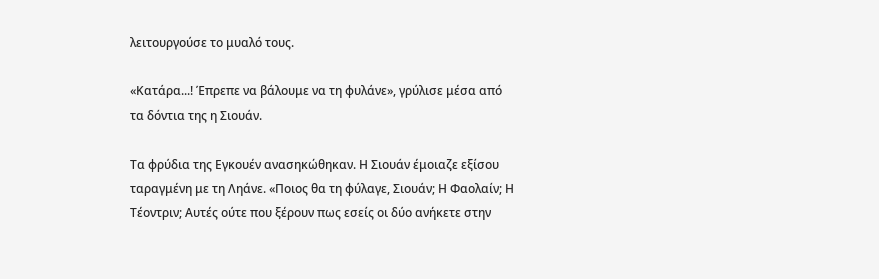λειτουργούσε το μυαλό τους.

«Κατάρα...! Έπρεπε να βάλουμε να τη φυλάνε», γρύλισε μέσα από τα δόντια της η Σιουάν.

Τα φρύδια της Εγκουέν ανασηκώθηκαν. Η Σιουάν έμοιαζε εξίσου ταραγμένη με τη Ληάνε. «Ποιος θα τη φύλαγε, Σιουάν; Η Φαολαίν; Η Τέοντριν; Αυτές ούτε που ξέρουν πως εσείς οι δύο ανήκετε στην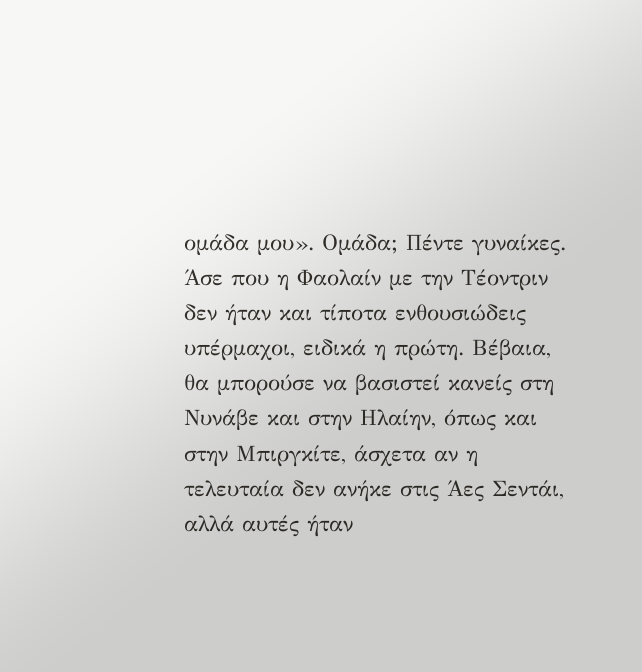ομάδα μου». Ομάδα; Πέντε γυναίκες. Άσε που η Φαολαίν με την Τέοντριν δεν ήταν και τίποτα ενθουσιώδεις υπέρμαχοι, ειδικά η πρώτη. Βέβαια, θα μπορούσε να βασιστεί κανείς στη Νυνάβε και στην Ηλαίην, όπως και στην Μπιργκίτε, άσχετα αν η τελευταία δεν ανήκε στις Άες Σεντάι, αλλά αυτές ήταν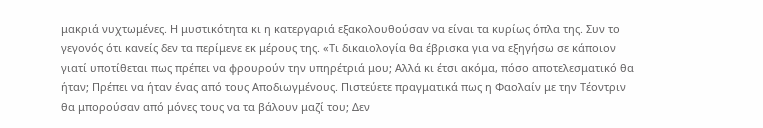μακριά νυχτωμένες. Η μυστικότητα κι η κατεργαριά εξακολουθούσαν να είναι τα κυρίως όπλα της. Συν το γεγονός ότι κανείς δεν τα περίμενε εκ μέρους της. «Τι δικαιολογία θα έβρισκα για να εξηγήσω σε κάποιον γιατί υποτίθεται πως πρέπει να φρουρούν την υπηρέτριά μου; Αλλά κι έτσι ακόμα, πόσο αποτελεσματικό θα ήταν; Πρέπει να ήταν ένας από τους Αποδιωγμένους. Πιστεύετε πραγματικά πως η Φαολαίν με την Τέοντριν θα μπορούσαν από μόνες τους να τα βάλουν μαζί του; Δεν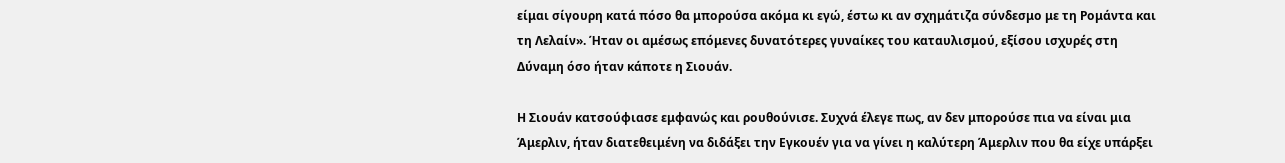είμαι σίγουρη κατά πόσο θα μπορούσα ακόμα κι εγώ, έστω κι αν σχημάτιζα σύνδεσμο με τη Ρομάντα και τη Λελαίν». Ήταν οι αμέσως επόμενες δυνατότερες γυναίκες του καταυλισμού, εξίσου ισχυρές στη Δύναμη όσο ήταν κάποτε η Σιουάν.

Η Σιουάν κατσούφιασε εμφανώς και ρουθούνισε. Συχνά έλεγε πως, αν δεν μπορούσε πια να είναι μια Άμερλιν, ήταν διατεθειμένη να διδάξει την Εγκουέν για να γίνει η καλύτερη Άμερλιν που θα είχε υπάρξει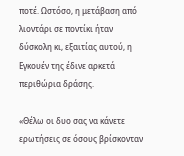ποτέ. Ωστόσο, η μετάβαση από λιοντάρι σε ποντίκι ήταν δύσκολη κι, εξαιτίας αυτού, η Εγκουέν της έδινε αρκετά περιθώρια δράσης.

«Θέλω οι δυο σας να κάνετε ερωτήσεις σε όσους βρίσκονταν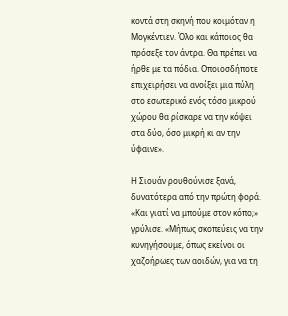κοντά στη σκηνή που κοιμόταν η Μογκέντιεν. Όλο και κάποιος θα πρόσεξε τον άντρα. Θα πρέπει να ήρθε με τα πόδια. Οποιοσδήποτε επιχειρήσει να ανοίξει μια πύλη στο εσωτερικό ενός τόσο μικρού χώρου θα ρίσκαρε να την κόψει στα δύο, όσο μικρή κι αν την ύφαινε».

Η Σιουάν ρουθούνισε ξανά, δυνατότερα από την πρώτη φορά. «Και γιατί να μπούμε στον κόπο;» γρύλισε. «Μήπως σκοπεύεις να την κυνηγήσουμε, όπως εκείνοι οι χαζοήρωες των αοιδών, για να τη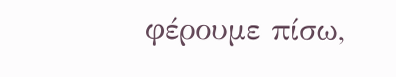φέρουμε πίσω,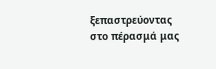ξεπαστρεύοντας στο πέρασμά μας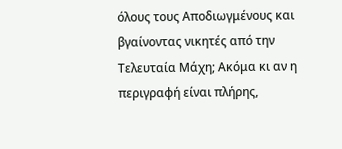όλους τους Αποδιωγμένους και βγαίνοντας νικητές από την Τελευταία Μάχη; Ακόμα κι αν η περιγραφή είναι πλήρης,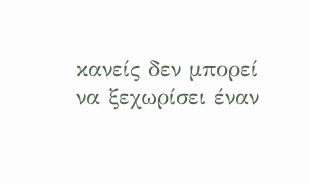κανείς δεν μπορεί να ξεχωρίσει έναν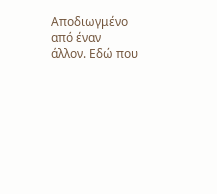Αποδιωγμένο από έναν άλλον. Εδώ που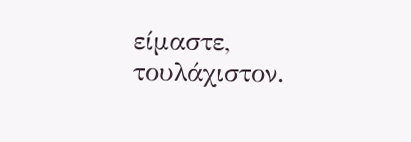είμαστε, τουλάχιστον.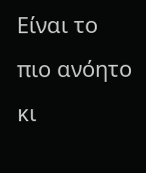Είναι το πιο ανόητο κι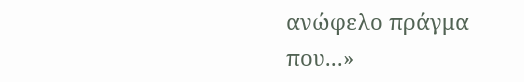ανώφελο πράγμα που...»